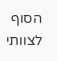הסוף לצוותי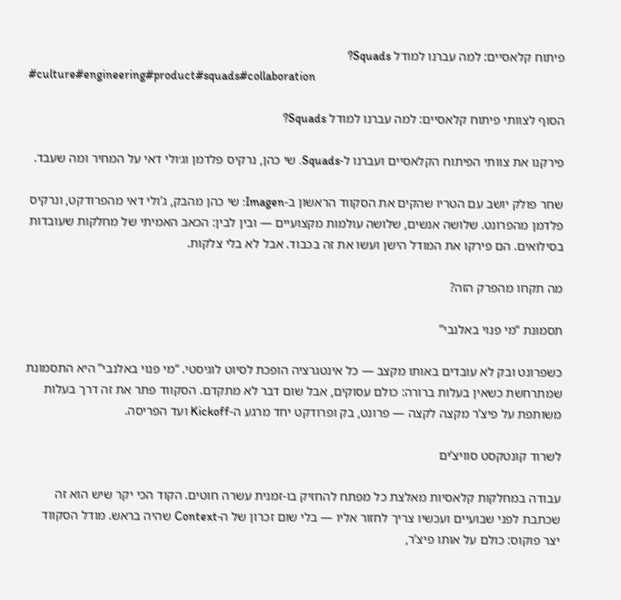פיתוח קלאסיים: למה עברנו למודל Squads?
#culture#engineering#product#squads#collaboration

הסוף לצוותי פיתוח קלאסיים: למה עברנו למודל Squads?

פירקנו את צוותי הפיתוח הקלאסיים ועברנו ל-Squads. שי כהן, נרקיס פלדמן וג׳ולי דאי על המחיר ומה שעבד.

שחר פולק יושב עם הטריו שהקים את הסקווד הראשון ב-Imagen: שי כהן מהבק, ג’ולי דאי מהפרודקט, ונרקיס פלדמן מהפרונט. שלושה אנשים, שלושה עולמות מקצועיים — ובין לבין: הכאב האמיתי של מחלקות שעובדות בסילואים. הם פירקו את המודל הישן ועשו את זה בכבוד. אבל לא בלי צלקות.

מה תקחו מהפרק הזה?

תסמונת “מי פנוי באלנבי”

כשפרונט ובק לא עובדים באותו מקצב — כל אינטגרציה הופכת לסיוט לוגיסטי. “מי פנוי באלנבי” היא התסמונת שמתרחשת כשאין בעלות ברורה: כולם עסוקים, אבל שום דבר לא מתקדם. הסקווד פתר את זה דרך בעלות משותפת על פיצ’ר מקצה לקצה — פרונט, בק ופרודקט יחד מרגע ה-Kickoff ועד הפריסה.

לשרוד קונטקסט סוויצ’ים

עבודה במחלקות קלאסיות מאלצת כל מפתח להחזיק בו-זמנית עשרה חוטים. הקוד הכי יקר שיש הוא זה שכתבת לפני שבועיים ועכשיו צריך לחזור אליו — בלי שום זכרון של ה-Context שהיה בראש. מודל הסקווד יצר פוקוס: כולם על אותו פיצ’ר,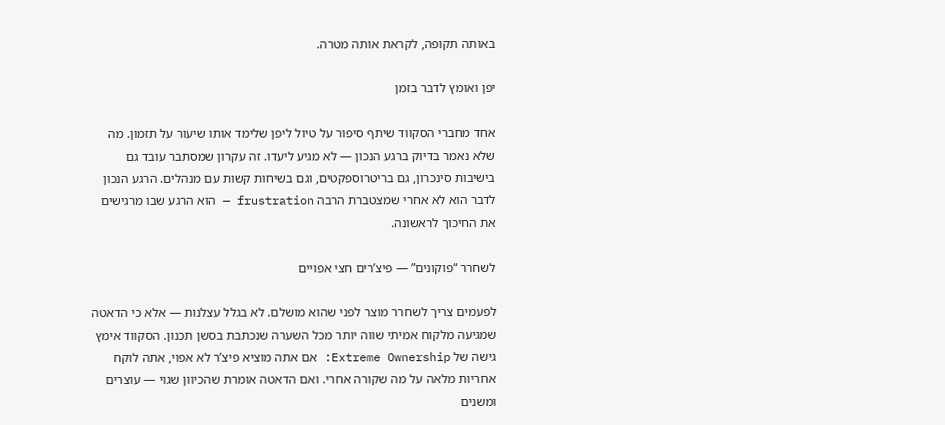באותה תקופה, לקראת אותה מטרה.

יפן ואומץ לדבר בזמן

אחד מחברי הסקווד שיתף סיפור על טיול ליפן שלימד אותו שיעור על תזמון. מה שלא נאמר בדיוק ברגע הנכון — לא מגיע ליעדו. זה עקרון שמסתבר עובד גם בישיבות סינכרון, גם בריטרוספקטים, וגם בשיחות קשות עם מנהלים. הרגע הנכון לדבר הוא לא אחרי שמצטברת הרבה frustration — הוא הרגע שבו מרגישים את החיכוך לראשונה.

לשחרר “פוקונים” — פיצ’רים חצי אפויים

לפעמים צריך לשחרר מוצר לפני שהוא מושלם. לא בגלל עצלנות — אלא כי הדאטה שמגיעה מלקוח אמיתי שווה יותר מכל השערה שנכתבת בסשן תכנון. הסקווד אימץ גישה של Extreme Ownership: אם אתה מוציא פיצ’ר לא אפוי, אתה לוקח אחריות מלאה על מה שקורה אחרי. ואם הדאטה אומרת שהכיוון שגוי — עוצרים ומשנים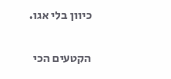כיוון בלי אגו.

הקטעים הכי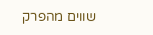שווים מהפרק